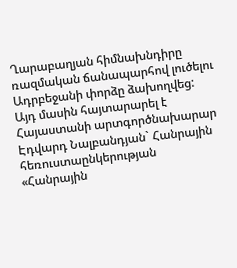Ղարաբաղյան հիմնախնդիրը ռազմական ճանապարհով լուծելու Ադրբեջանի փորձը ձախողվեց: Այդ մասին հայտարարել է Հայաստանի արտգործնախարար Էդվարդ Նալբանդյան` Հանրային հեռուստաընկերության «Հանրային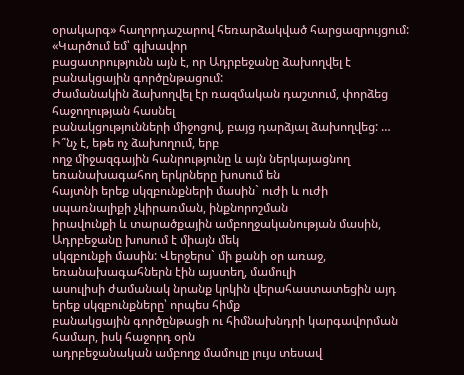օրակարգ» հաղորդաշարով հեռարձակված հարցազրույցում:
«Կարծում եմ՝ գլխավոր
բացատրությունն այն է, որ Ադրբեջանը ձախողվել է բանակցային գործընթացում:
Ժամանակին ձախողվել էր ռազմական դաշտում, փորձեց հաջողության հասնել
բանակցությունների միջոցով, բայց դարձյալ ձախողվեց: … Ի՞նչ է, եթե ոչ ձախողում, երբ
ողջ միջազգային հանրությունը և այն ներկայացնող եռանախագահող երկրները խոսում են
հայտնի երեք սկզբունքների մասին` ուժի և ուժի սպառնալիքի չկիրառման, ինքնորոշման
իրավունքի և տարածքային ամբողջականության մասին, Ադրբեջանը խոսում է միայն մեկ
սկզբունքի մասին: Վերջերս` մի քանի օր առաջ, եռանախագահներն էին այստեղ, մամուլի
ասուլիսի ժամանակ նրանք կրկին վերահաստատեցին այդ երեք սկզբունքները՝ որպես հիմք
բանակցային գործընթացի ու հիմնախնդրի կարգավորման համար, իսկ հաջորդ օրն
ադրբեջանական ամբողջ մամուլը լույս տեսավ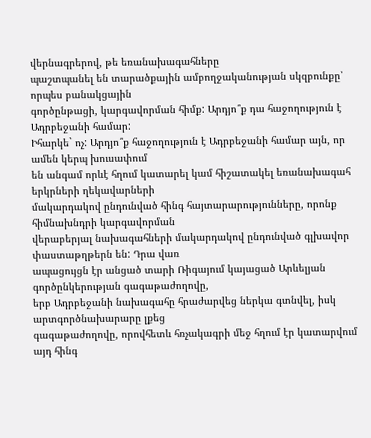վերնագրերով, թե եռանախագահները
պաշտպանել են տարածքային ամբողջականության սկզբունքը՝ որպես բանակցային
գործընթացի, կարգավորման հիմք: Արդյո՞ք դա հաջողություն է Ադրբեջանի համար:
Իհարկե` ոչ: Արդյո՞ք հաջողություն է Ադրբեջանի համար այն, որ ամեն կերպ խուսափում
են անգամ որևէ հղում կատարել կամ հիշատակել եռանախագահ երկրների ղեկավարների
մակարդակով ընդունված հինգ հայտարարությունները, որոնք հիմնախնդրի կարգավորման
վերաբերյալ նախագահների մակարդակով ընդունված գլխավոր փաստաթղթերն են: Դրա վառ
ապացույցն էր անցած տարի Ռիգայում կայացած Արևելյան գործընկերության գագաթաժողովը,
երբ Ադրբեջանի նախագահը հրաժարվեց ներկա գտնվել, իսկ արտգործնախարարը լքեց
գագաթաժողովը, որովհետև հռչակագրի մեջ հղում էր կատարվում այդ հինգ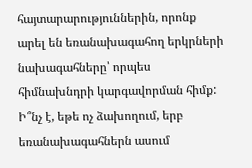հայտարարություններին, որոնք արել են եռանախագահող երկրների նախագահները՝ որպես
հիմնախնդրի կարգավորման հիմք: Ի՞նչ է, եթե ոչ ձախողում, երբ եռանախագահներն ասում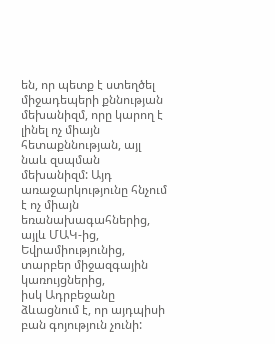են, որ պետք է ստեղծել միջադեպերի քննության մեխանիզմ, որը կարող է լինել ոչ միայն
հետաքննության, այլ նաև զսպման մեխանիզմ: Այդ առաջարկությունը հնչում է ոչ միայն
եռանախագահներից, այլև ՄԱԿ-ից, Եվրամիությունից, տարբեր միջազգային կառույցներից,
իսկ Ադրբեջանը ձևացնում է, որ այդպիսի բան գոյություն չունի: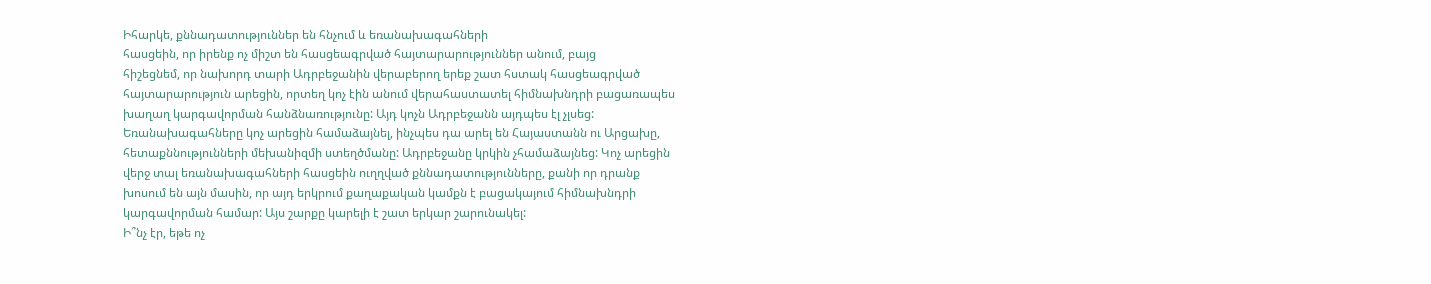Իհարկե, քննադատություններ են հնչում և եռանախագահների
հասցեին, որ իրենք ոչ միշտ են հասցեագրված հայտարարություններ անում, բայց
հիշեցնեմ, որ նախորդ տարի Ադրբեջանին վերաբերող երեք շատ հստակ հասցեագրված
հայտարարություն արեցին, որտեղ կոչ էին անում վերահաստատել հիմնախնդրի բացառապես
խաղաղ կարգավորման հանձնառությունը: Այդ կոչն Ադրբեջանն այդպես էլ չլսեց:
Եռանախագահները կոչ արեցին համաձայնել, ինչպես դա արել են Հայաստանն ու Արցախը,
հետաքննությունների մեխանիզմի ստեղծմանը: Ադրբեջանը կրկին չհամաձայնեց: Կոչ արեցին
վերջ տալ եռանախագահների հասցեին ուղղված քննադատությունները, քանի որ դրանք
խոսում են այն մասին, որ այդ երկրում քաղաքական կամքն է բացակայում հիմնախնդրի
կարգավորման համար: Այս շարքը կարելի է շատ երկար շարունակել:
Ի՞նչ էր, եթե ոչ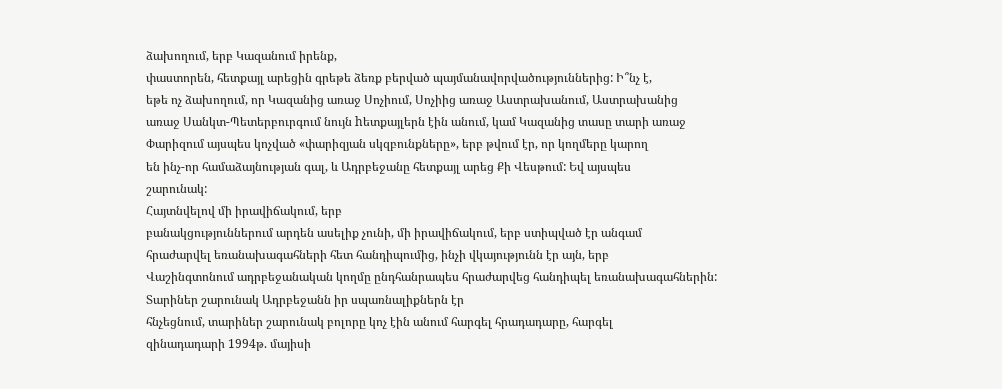ձախողում, երբ Կազանում իրենք,
փաստորեն, հետքայլ արեցին գրեթե ձեռք բերված պայմանավորվածություններից: Ի՞նչ է,
եթե ոչ ձախողում, որ Կազանից առաջ Սոչիում, Սոչիից առաջ Աստրախանում, Աստրախանից
առաջ Սանկտ-Պետերբուրգում նույն hետքայլերն էին անում, կամ Կազանից տասը տարի առաջ
Փարիզում այսպես կոչված «փարիզյան սկզբունքները», երբ թվում էր, որ կողմերը կարող
են ինչ-որ համաձայնության գալ, և Ադրբեջանը հետքայլ արեց Քի Վեսթում: Եվ այսպես
շարունակ:
Հայտնվելով մի իրավիճակում, երբ
բանակցություններում արդեն ասելիք չունի, մի իրավիճակում, երբ ստիպված էր անգամ
հրաժարվել եռանախագահների հետ հանդիպումից, ինչի վկայությունն էր այն, երբ
Վաշինգտոնում ադրբեջանական կողմը ընդհանրապես հրաժարվեց հանդիպել եռանախագահներին:
Տարիներ շարունակ Ադրբեջանն իր սպառնալիքներն էր
հնչեցնում, տարիներ շարունակ բոլորը կոչ էին անում հարգել հրադադարը, հարգել
զինադադարի 1994թ. մայիսի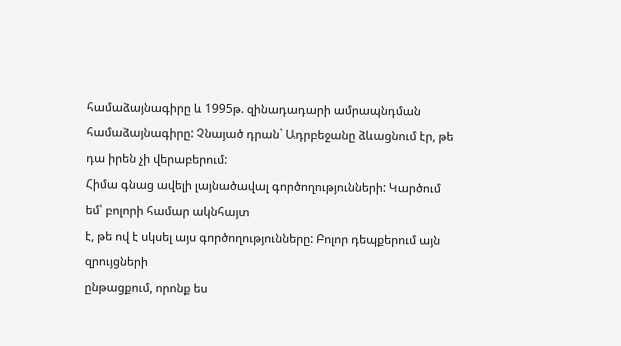համաձայնագիրը և 1995թ. զինադադարի ամրապնդման
համաձայնագիրը: Չնայած դրան` Ադրբեջանը ձևացնում էր, թե դա իրեն չի վերաբերում:
Հիմա գնաց ավելի լայնածավալ գործողությունների: Կարծում եմ՝ բոլորի համար ակնհայտ
է, թե ով է սկսել այս գործողությունները: Բոլոր դեպքերում այն զրույցների
ընթացքում, որոնք ես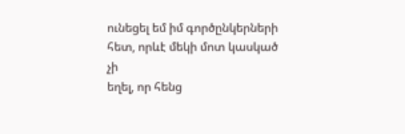ունեցել եմ իմ գործընկերների հետ, որևէ մեկի մոտ կասկած չի
եղել, որ հենց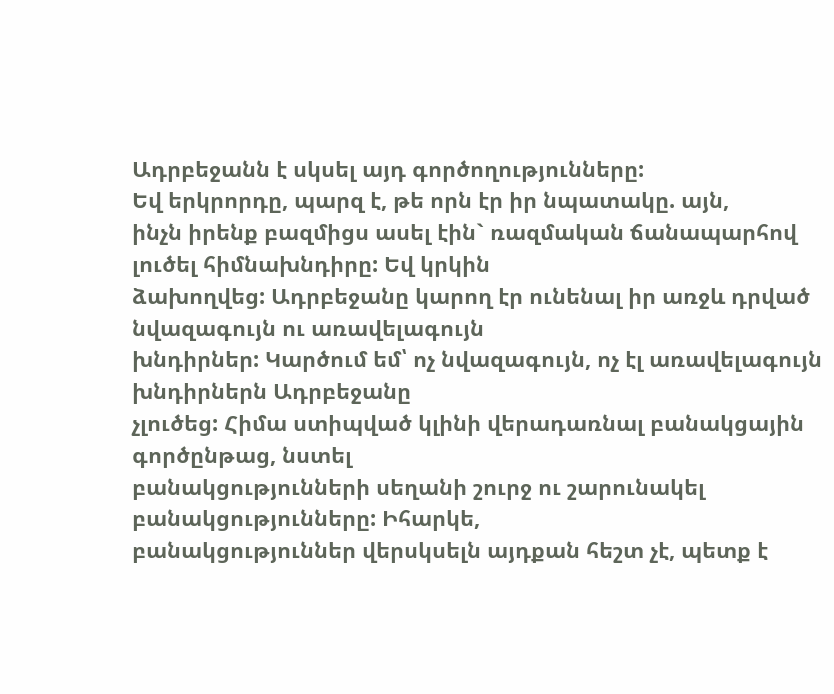Ադրբեջանն է սկսել այդ գործողությունները:
Եվ երկրորդը, պարզ է, թե որն էր իր նպատակը. այն,
ինչն իրենք բազմիցս ասել էին` ռազմական ճանապարհով լուծել հիմնախնդիրը: Եվ կրկին
ձախողվեց: Ադրբեջանը կարող էր ունենալ իր առջև դրված նվազագույն ու առավելագույն
խնդիրներ: Կարծում եմ՝ ոչ նվազագույն, ոչ էլ առավելագույն խնդիրներն Ադրբեջանը
չլուծեց: Հիմա ստիպված կլինի վերադառնալ բանակցային գործընթաց, նստել
բանակցությունների սեղանի շուրջ ու շարունակել բանակցությունները: Իհարկե,
բանակցություններ վերսկսելն այդքան հեշտ չէ, պետք է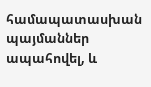համապատասխան պայմաններ
ապահովել, և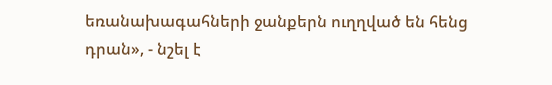եռանախագահների ջանքերն ուղղված են հենց դրան», - նշել է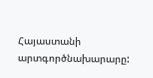Հայաստանի
արտգործնախարարը: